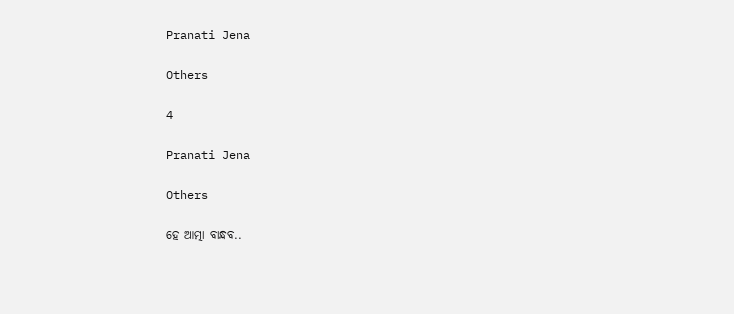Pranati Jena

Others

4

Pranati Jena

Others

ହେ ଆତ୍ମା ବାନ୍ଧବ..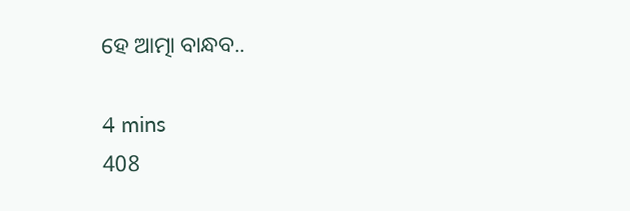ହେ ଆତ୍ମା ବାନ୍ଧବ..

4 mins
408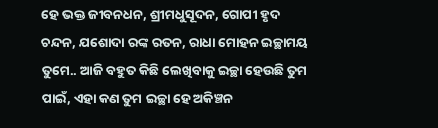ହେ ଭକ୍ତ ଜୀବନଧନ, ଶ୍ରୀମଧୁସୂଦନ, ଗୋପୀ ହୃଦ ଚନ୍ଦନ, ଯଶୋଦା ରଙ୍କ ରତନ, ରାଧା ମୋହନ ଇଚ୍ଛାମୟ ତୁମେ.. ଆଜି ବହୁତ କିଛି ଲେଖିବାକୁ ଇଚ୍ଛା ହେଉଛି ତୁମ ପାଇଁ, ଏହା କଣ ତୁମ ଇଚ୍ଛା ହେ ଅକିଞ୍ଚନ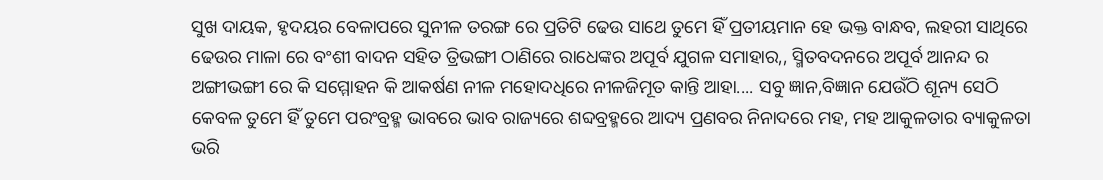ସୁଖ ଦାୟକ, ହୃଦୟର ବେଳାପରେ ସୁନୀଳ ତରଙ୍ଗ ରେ ପ୍ରତିଟି ଢେଉ ସାଥେ ତୁମେ ହିଁ ପ୍ରତୀୟମାନ ହେ ଭକ୍ତ ବାନ୍ଧବ, ଲହରୀ ସାଥିରେ ଢେଉର ମାଳା ରେ ବଂଶୀ ବାଦନ ସହିତ ତ୍ରିଭଙ୍ଗୀ ଠାଣିରେ ରାଧେଙ୍କର ଅପୂର୍ବ ଯୁଗଳ ସମାହାର,, ସ୍ମିତବଦନରେ ଅପୂର୍ବ ଆନନ୍ଦ ର ଅଙ୍ଗୀଭଙ୍ଗୀ ରେ କି ସମ୍ମୋହନ କି ଆକର୍ଷଣ ନୀଳ ମହୋଦଧିରେ ନୀଳଜିମୂତ କାନ୍ତି ଆହା.... ସବୁ ଜ୍ଞାନ,ବିଜ୍ଞାନ ଯେଉଁଠି ଶୂନ୍ୟ ସେଠି କେବଳ ତୁମେ ହିଁ ତୁମେ ପରଂବ୍ରହ୍ମ ଭାବରେ ଭାବ ରାଜ୍ୟରେ ଶବ୍ଦବ୍ରହ୍ମରେ ଆଦ୍ୟ ପ୍ରଣବର ନିନାଦରେ ମହ, ମହ ଆକୁଳତାର ବ୍ୟାକୁଳତା ଭରି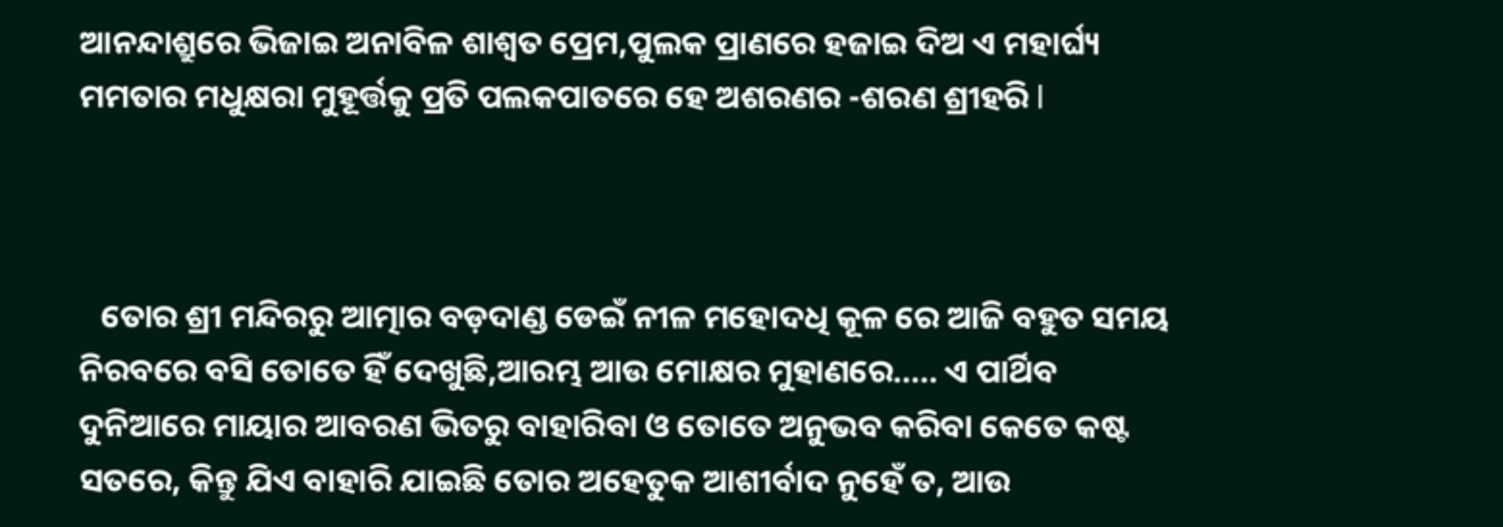ଆନନ୍ଦାଶ୍ରୁରେ ଭିଜାଇ ଅନାବିଳ ଶାଶ୍ୱତ ପ୍ରେମ,ପୁଲକ ପ୍ରାଣରେ ହଜାଇ ଦିଅ ଏ ମହାର୍ଘ୍ୟ ମମତାର ମଧୁକ୍ଷରା ମୁହୂର୍ତ୍ତକୁ ପ୍ରତି ପଲକପାତରେ ହେ ଅଶରଣର -ଶରଣ ଶ୍ରୀହରି l



   ତୋର ଶ୍ରୀ ମନ୍ଦିରରୁ ଆତ୍ମାର ବଡ଼ଦାଣ୍ଡ ଡେଇଁ ନୀଳ ମହୋଦଧି କୂଳ ରେ ଆଜି ବହୁତ ସମୟ ନିରବରେ ବସି ତୋତେ ହିଁ ଦେଖୁଛି,ଆରମ୍ଭ ଆଉ ମୋକ୍ଷର ମୁହାଣରେ..... ଏ ପାର୍ଥିବ ଦୁନିଆରେ ମାୟାର ଆବରଣ ଭିତରୁ ବାହାରିବା ଓ ତୋତେ ଅନୁଭବ କରିବା କେତେ କଷ୍ଟ ସତରେ, କିନ୍ତୁ ଯିଏ ବାହାରି ଯାଇଛି ତୋର ଅହେତୁକ ଆଶୀର୍ବାଦ ନୁହେଁ ତ, ଆଉ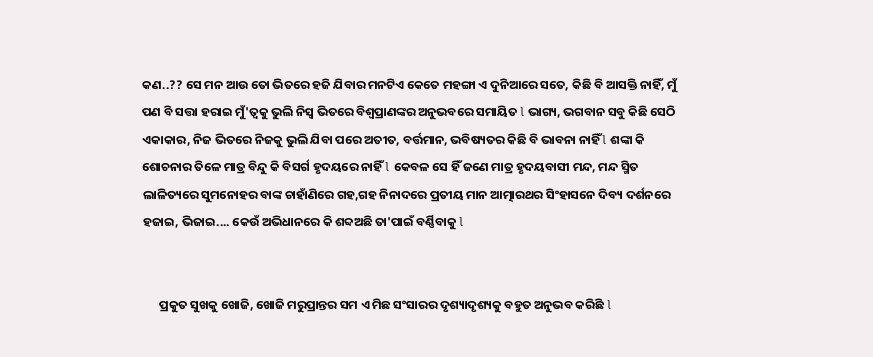କଣ..?? ସେ ମନ ଆଉ ତୋ ଭିତରେ ହଜି ଯିବାର ମନଟିଏ କେତେ ମହଙ୍ଗା ଏ ଦୁନିଆରେ ସତେ, କିଛି ବି ଆସକ୍ତି ନାହିଁ, ମୁଁ ପଣ ବି ସତ୍ତା ହରାଇ ମୁଁ'ତ୍ବକୁ ଭୁଲି ନିସ୍ଵ ଭିତରେ ବିଶ୍ୱପ୍ରାଣଙ୍କର ଅନୁଭବରେ ସମାୟିତ l ଭାଗ୍ୟ, ଭଗବାନ ସବୁ କିଛି ସେଠି ଏକାକାର, ନିଜ ଭିତରେ ନିଜକୁ ଭୁଲି ଯିବା ପରେ ଅତୀତ, ବର୍ତ୍ତମାନ, ଭବିଷ୍ୟତର କିଛି ବି ଭାବନା ନାହିଁ l ଶଙ୍କା କି ଶୋଚନାର ତିଳେ ମାତ୍ର ବିନ୍ଦୁ କି ବିସର୍ଗ ହୃଦୟରେ ନାହିଁ l କେବଳ ସେ ହିଁ ଜଣେ ମାତ୍ର ହୃଦୟବାସୀ ମନ୍ଦ, ମନ୍ଦ ସ୍ମିତ ଲାଳିତ୍ୟରେ ସୁମନୋହର ବାଙ୍କ ଚାହାଁଣିରେ ଗହ,ଗହ ନିନାଦରେ ପ୍ରତୀୟ ମାନ ଆତ୍ମାରଥର ସିଂହାସନେ ଦିବ୍ୟ ଦର୍ଶନରେ ହଜାଇ, ଭିଜାଇ.... କେଉଁ ଅଭିଧାନରେ କି ଶବ୍ଦଅଛି ତା'ପାଇଁ ବର୍ଣ୍ଣିବାକୁ l


      ପ୍ରକୁତ ସୁଖକୁ ଖୋଜି, ଖୋଜି ମରୁପ୍ରାନ୍ତର ସମ ଏ ମିଛ ସଂସାରର ଦୃଶ୍ୟାଦୃଶ୍ୟକୁ ବହୁତ ଅନୁଭବ କରିଛି l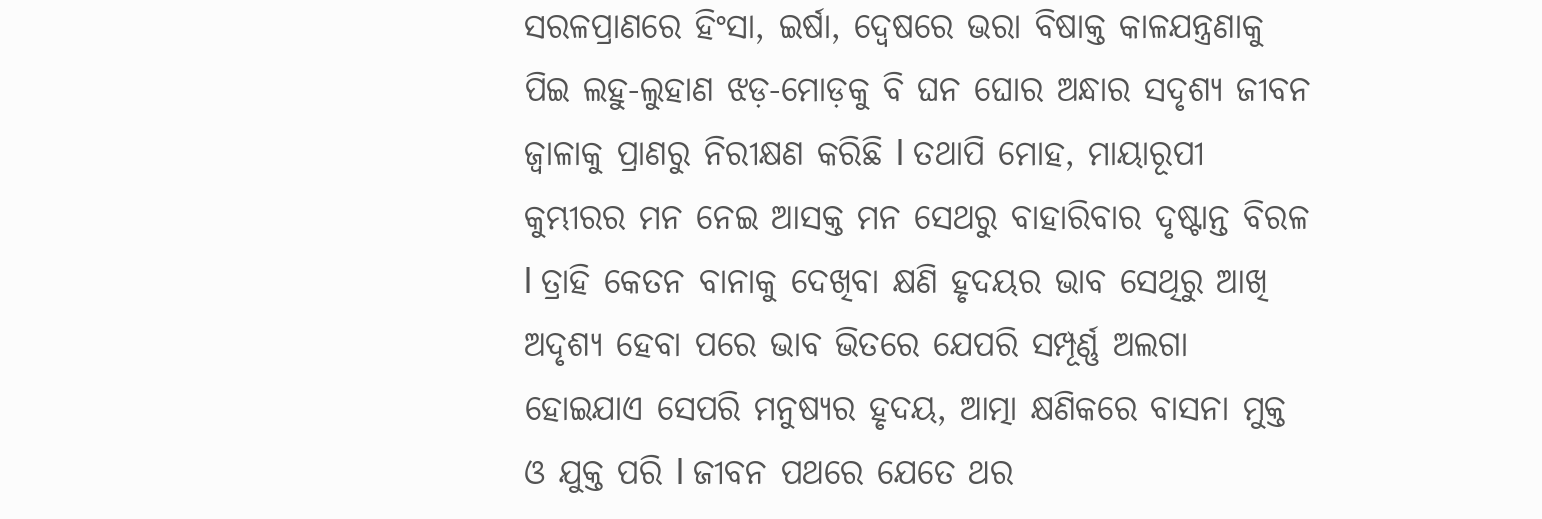ସରଳପ୍ରାଣରେ ହିଂସା, ଇର୍ଷା, ଦ୍ୱେଷରେ ଭରା ବିଷାକ୍ତ କାଳଯନ୍ତ୍ରଣାକୁ ପିଇ ଲହୁ-ଲୁହାଣ ଝଡ଼-ମୋଡ଼କୁ ବି ଘନ ଘୋର ଅନ୍ଧାର ସଦୃଶ୍ୟ ଜୀବନ ଜ୍ୱାଳାକୁ ପ୍ରାଣରୁ ନିରୀକ୍ଷଣ କରିଛି l ତଥାପି ମୋହ, ମାୟାରୂପୀ କୁମ୍ଭୀରର ମନ ନେଇ ଆସକ୍ତ ମନ ସେଥରୁ ବାହାରିବାର ଦୃଷ୍ଟାନ୍ତ ବିରଳ l ତ୍ରାହି କେତନ ବାନାକୁ ଦେଖିବା କ୍ଷଣି ହୃଦୟର ଭାବ ସେଥିରୁ ଆଖି ଅଦୃଶ୍ୟ ହେବା ପରେ ଭାବ ଭିତରେ ଯେପରି ସମ୍ପୂର୍ଣ୍ଣ ଅଲଗା ହୋଇଯାଏ ସେପରି ମନୁଷ୍ୟର ହୃଦୟ, ଆତ୍ମା କ୍ଷଣିକରେ ବାସନା ମୁକ୍ତ ଓ ଯୁକ୍ତ ପରି l ଜୀବନ ପଥରେ ଯେତେ ଥର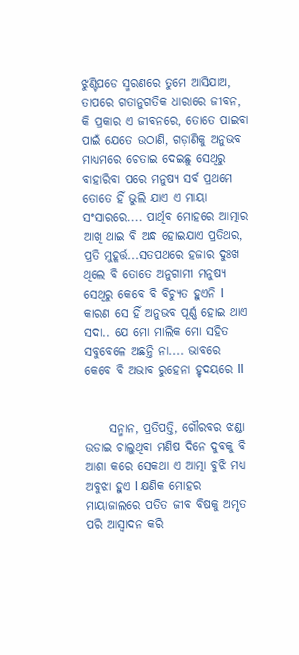ଝୁଣ୍ଟିପଡେ ସ୍ମରଣରେ ତୁମେ ଆସିଯାଅ, ତାପରେ ଗତାନୁଗତିକ ଧାରାରେ ଜୀବନ, କି ପ୍ରକାର ଏ ଜୀବନରେ, ତୋତେ ପାଇବା ପାଇଁ ଯେତେ ଉଠାଣି, ଗଡ଼ାଣିକୁ ଅନୁଭବ ମାଧ୍ୟମରେ ଚେତାଇ ଦେଇଛୁ ସେଥିରୁ ବାହାରିବା ପରେ ମନୁଷ୍ୟ ସର୍ବ ପ୍ରଥମେ ତୋତେ ହିଁ ଭୁଲି ଯାଏ ଏ ମାୟା ସଂସାରରେ.... ପାର୍ଥିବ ମୋହରେ ଆତ୍ମାର ଆଖି ଥାଇ ବି ଅନ୍ଧ ହୋଇଯାଏ ପ୍ରତିଥର, ପ୍ରତି ମୁହୂର୍ତ୍ତ...ସତପଥରେ ହଜାର ଦୁଃଖ ଥିଲେ ବି ତୋତେ ଅନୁଗାମୀ ମନୁଷ୍ୟ ସେଥିରୁ କେବେ ବି ବିଚ୍ୟୁତ ହୁଏନି l କାରଣ ସେ ହିଁ ଅନୁଭବ ପୂର୍ଣ୍ଣ ହୋଇ ଥାଏ ସଦା.. ଯେ ମୋ ମାଲିକ ମୋ ସହିତ ସବୁବେଳେ ଅଛନ୍ତି ନା.... ଭାବରେ କେବେ ବି ଅଭାବ ରୁହେନା ହୃଦୟରେ ll


     ସନ୍ମାନ, ପ୍ରତିପତ୍ତି, ଗୌରବର ଝଣ୍ଡା ଉଡାଇ ଚାଲୁଥିବା ମଣିଷ ଦିନେ ଦୁବକୁ ବି ଆଶା କରେ ସେକଥା ଏ ଆତ୍ମା ବୁଝି ମଧ୍ୟ ଅବୁଝା ହୁଏ l କ୍ଷଣିକ ମୋହର ମାୟାଜାଲରେ ପତିତ ଜୀବ ବିଷକୁ ଅମୃତ ପରି ଆସ୍ଵାଦନ କରି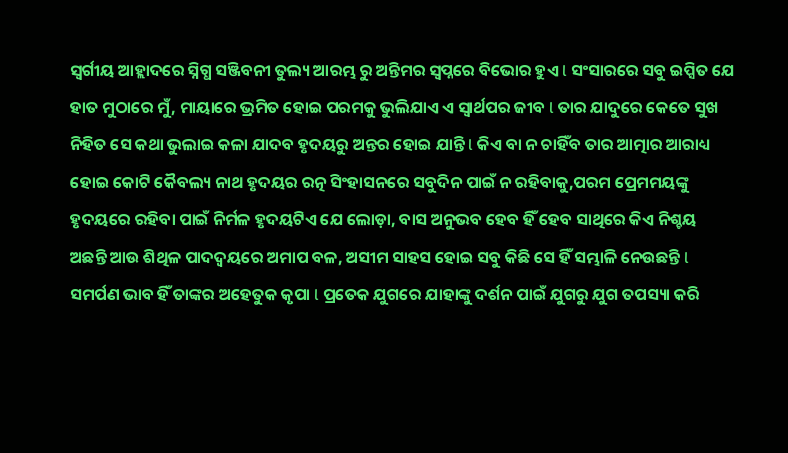ସ୍ବର୍ଗୀୟ ଆହ୍ଲାଦରେ ସ୍ନିଗ୍ଧ ସଞ୍ଜିବନୀ ତୁଲ୍ୟ ଆରମ୍ଭ ରୁ ଅନ୍ତିମର ସ୍ବପ୍ନରେ ବିଭୋର ହୁଏ l ସଂସାରରେ ସବୁ ଇପ୍ସିତ ଯେ ହାତ ମୁଠାରେ ମୁଁ, ମାୟାରେ ଭ୍ରମିତ ହୋଇ ପରମକୁ ଭୁଲିଯାଏ ଏ ସ୍ୱାର୍ଥପର ଜୀବ l ତାର ଯାଦୁରେ କେତେ ସୁଖ ନିହିତ ସେ କଥା ଭୁଲାଇ କଳା ଯାଦବ ହୃଦୟରୁ ଅନ୍ତର ହୋଇ ଯାନ୍ତି l କିଏ ବା ନ ଚାହିଁବ ତାର ଆତ୍ମାର ଆରାଧ୍ୟ ହୋଇ କୋଟି କୈବଲ୍ୟ ନାଥ ହୃଦୟର ରତ୍ନ ସିଂହାସନରେ ସବୁଦିନ ପାଇଁ ନ ରହିବାକୁ,ପରମ ପ୍ରେମମୟଙ୍କୁ ହୃଦୟରେ ରହିବା ପାଇଁ ନିର୍ମଳ ହୃଦୟଟିଏ ଯେ ଲୋଡ଼ା, ବାସ ଅନୁଭବ ହେବ ହିଁ ହେବ ସାଥିରେ କିଏ ନିଶ୍ଚୟ ଅଛନ୍ତି ଆଉ ଶିଥିଳ ପାଦଦ୍ବୟରେ ଅମାପ ବଳ, ଅସୀମ ସାହସ ହୋଇ ସବୁ କିଛି ସେ ହିଁ ସମ୍ଭାଳି ନେଉଛନ୍ତି l ସମର୍ପଣ ଭାବ ହିଁ ତାଙ୍କର ଅହେତୁକ କୃପା l ପ୍ରତେକ ଯୁଗରେ ଯାହାଙ୍କୁ ଦର୍ଶନ ପାଇଁ ଯୁଗରୁ ଯୁଗ ତପସ୍ୟା କରି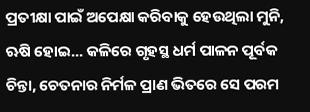ପ୍ରତୀକ୍ଷା ପାଇଁ ଅପେକ୍ଷା କରିବାକୁ ହେଉଥିଲା ମୁନି, ଋଷି ହୋଇ... କଳିରେ ଗୃହସ୍ଥ ଧର୍ମ ପାଳନ ପୂର୍ବକ ଚିନ୍ତା, ଚେତନାର ନିର୍ମଳ ପ୍ରାଣ ଭିତରେ ସେ ପରମ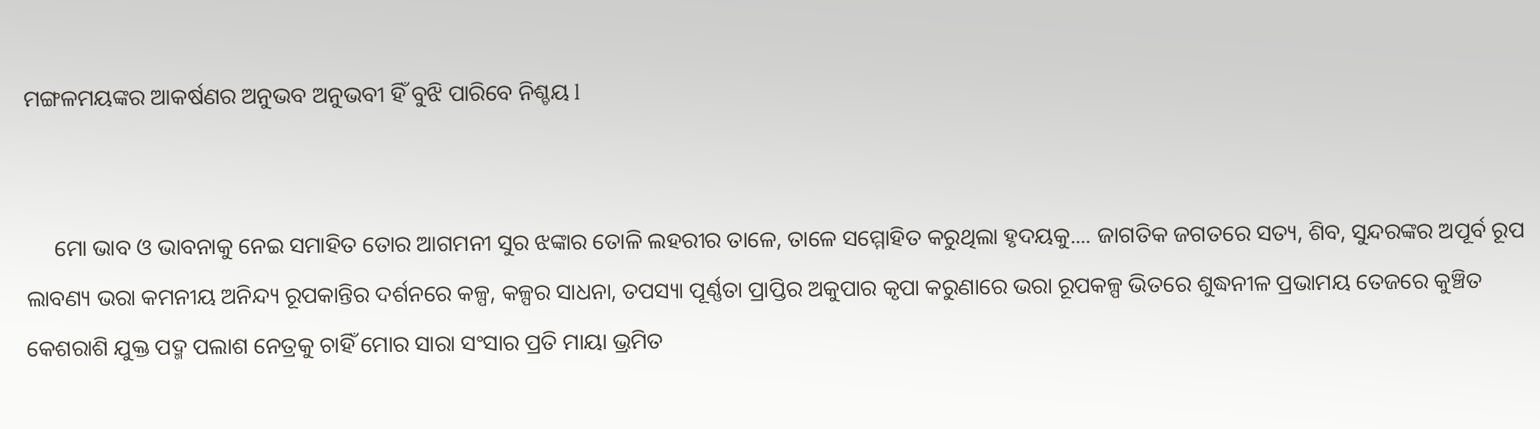ମଙ୍ଗଳମୟଙ୍କର ଆକର୍ଷଣର ଅନୁଭବ ଅନୁଭବୀ ହିଁ ବୁଝି ପାରିବେ ନିଶ୍ଚୟ l


     ମୋ ଭାବ ଓ ଭାବନାକୁ ନେଇ ସମାହିତ ତୋର ଆଗମନୀ ସୁର ଝଙ୍କାର ତୋଳି ଲହରୀର ତାଳେ, ତାଳେ ସମ୍ମୋହିତ କରୁଥିଲା ହୃଦୟକୁ.... ଜାଗତିକ ଜଗତରେ ସତ୍ୟ, ଶିବ, ସୁନ୍ଦରଙ୍କର ଅପୂର୍ବ ରୂପ ଲାବଣ୍ୟ ଭରା କମନୀୟ ଅନିନ୍ଦ୍ୟ ରୂପକାନ୍ତିର ଦର୍ଶନରେ କଳ୍ପ, କଳ୍ପର ସାଧନା, ତପସ୍ୟା ପୂର୍ଣ୍ଣତା ପ୍ରାପ୍ତିର ଅକୁପାର କୃପା କରୁଣାରେ ଭରା ରୂପକଳ୍ପ ଭିତରେ ଶୁଦ୍ଧନୀଳ ପ୍ରଭାମୟ ତେଜରେ କୁଞ୍ଚିତ କେଶରାଶି ଯୁକ୍ତ ପଦ୍ମ ପଲାଶ ନେତ୍ରକୁ ଚାହିଁ ମୋର ସାରା ସଂସାର ପ୍ରତି ମାୟା ଭ୍ରମିତ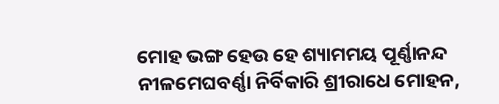ମୋହ ଭଙ୍ଗ ହେଉ ହେ ଶ୍ୟାମମୟ ପୂର୍ଣ୍ଣାନନ୍ଦ ନୀଳମେଘବର୍ଣ୍ଣା ନିର୍ବିକାରି ଶ୍ରୀରାଧେ ମୋହନ,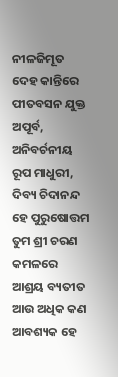ନୀଳଜିମୂତ ଦେହ କାନ୍ତିରେ ପୀତବସନ ଯୁକ୍ତ ଅପୂର୍ବ, ଅନିବର୍ଚନୀୟ ରୂପ ମାଧୁରୀ, ଦିବ୍ୟ ଚିଦାନନ୍ଦ ହେ ପୁରୁଷୋତ୍ତମ ତୁମ ଶ୍ରୀ ଚରଣ କମଳରେ ଆଶ୍ରୟ ବ୍ୟତୀତ ଆଉ ଅଧିକ କଣ ଆବଶ୍ୟକ ହେ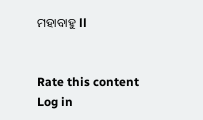ମହାବାହୁ ll


Rate this content
Log in